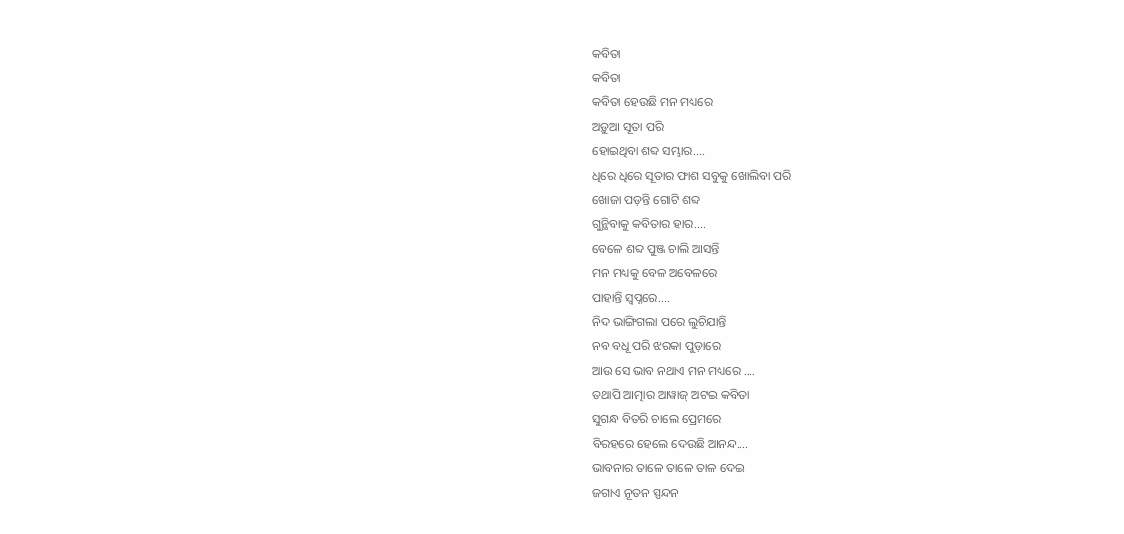କବିତା
କବିତା
କବିତା ହେଉଛି ମନ ମଧ୍ୟରେ
ଅଡ଼ୁଆ ସୂତା ପରି
ହୋଇଥିବା ଶବ୍ଦ ସମ୍ଭାର....
ଧିରେ ଧିରେ ସୂତାର ଫାଶ ସବୁକୁ ଖୋଲିବା ପରି
ଖୋଜା ପଡ଼ନ୍ତି ଗୋଟି ଶବ୍ଦ
ଗୁନ୍ଥିବାକୁ କବିତାର ହାର....
ବେଳେ ଶବ୍ଦ ପୁଞ୍ଜ ଚାଲି ଆସନ୍ତି
ମନ ମଧ୍ୟକୁ ବେଳ ଅବେଳରେ
ପାହାନ୍ତି ସ୍ୱପ୍ନରେ....
ନିଦ ଭାଙ୍ଗିଗଲା ପରେ ଲୁଚିଯାନ୍ତି
ନବ ବଧୂ ପରି ଝରକା ପୁଡ଼ାରେ
ଆଉ ସେ ଭାବ ନଥାଏ ମନ ମଧ୍ୟରେ ....
ତଥାପି ଆତ୍ମାର ଆୱାଜ୍ ଅଟଇ କବିତା
ସୁଗନ୍ଧ ବିତରି ଚାଲେ ପ୍ରେମରେ
ବିରହରେ ହେଲେ ଦେଉଛି ଆନନ୍ଦ....
ଭାବନାର ତାଳେ ତାଳେ ତାଳ ଦେଇ
ଜଗାଏ ନୂତନ ସ୍ପନ୍ଦନ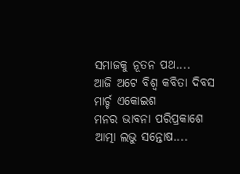ସମାଜକୁ ନୂତନ ପଥ....
ଆଜି ଅଟେ ବିଶ୍ଵ କବିତା ଦିବସ
ମାର୍ଚ୍ଚ ଏକୋଇଶ
ମନର ଭାବନା ପରିପ୍ରକାଶେ
ଆତ୍ମା ଲଭୁ ସନ୍ତୋଷ....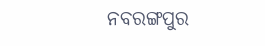ନବରଙ୍ଗପୁର